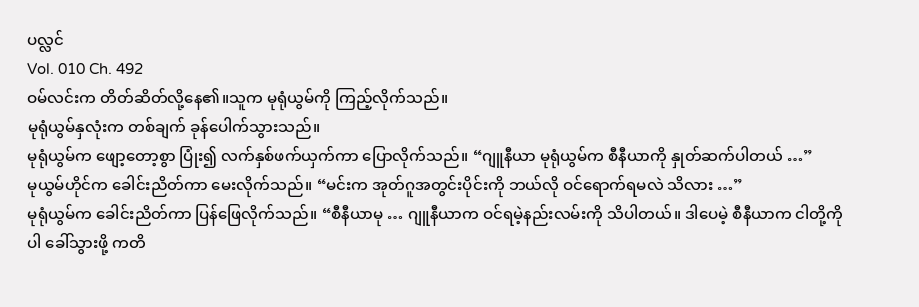ပလ္လင်
Vol. 010 Ch. 492
ဝမ်လင်းက တိတ်ဆိတ်လို့နေ၏။သူက မုရုံယွမ်ကို ကြည့်လိုက်သည်။
မုရုံယွမ်နှလုံးက တစ်ချက် ခုန်ပေါက်သွားသည်။
မုရုံယွမ်က ဖျော့တော့စွာ ပြုံး၍ လက်နှစ်ဖက်ယှက်ကာ ပြောလိုက်သည်။ “ဂျူနီယာ မုရုံယွမ်က စီနီယာကို နှုတ်ဆက်ပါတယ် …”
မုယွမ်ဟိုင်က ခေါင်းညိတ်ကာ မေးလိုက်သည်။ “မင်းက အုတ်ဂူအတွင်းပိုင်းကို ဘယ်လို ဝင်ရောက်ရမလဲ သိလား …”
မုရုံယွမ်က ခေါင်းညိတ်ကာ ပြန်ဖြေလိုက်သည်။ “စီနီယာမု … ဂျူနီယာက ဝင်ရမဲ့နည်းလမ်းကို သိပါတယ်။ ဒါပေမဲ့ စီနီယာက ငါတို့ကိုပါ ခေါ်သွားဖို့ ကတိ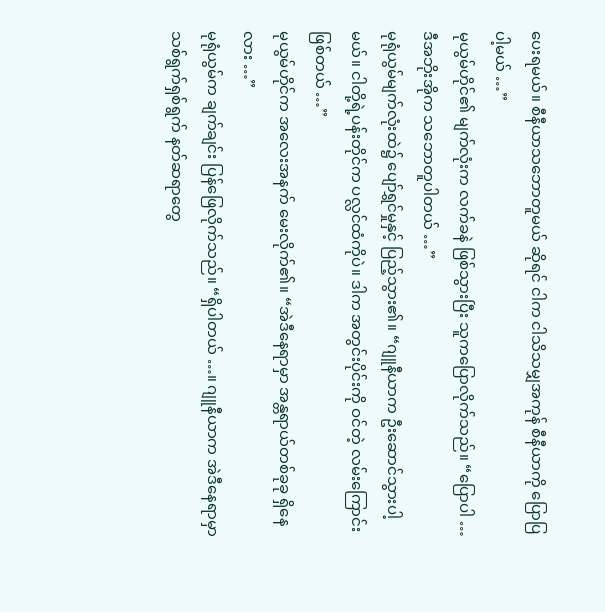ပေးရမယ်။ စီနီယာသဘောတူမယ် ဆိုရင် ငါက ငါသိသမျှအကုန် စီနီယာကို ပြောပြပါ့မယ် …”
မုယွမ်ဟိုင်၏ မျက်လုံးက လက်ခနဲ ဖြစ်သွားပြီး သူကပြောလိုက်သည်။ “ပြောပါ … ဒီအဘိုးအိုက သဘောတူပါတယ် …”
မုရုံယွမ်မျက်လုံးထဲ၌ ပျော်ရွှင်မှုနှင့် ပြည့်သွား၏။ “ဂျူနီယာက ဦးဆောင်သွားပါ့မယ်။ ငါတို့ရဲ့ပန်းတိုင်က ပလ္လင်ထံကိုပဲ။ ဒါက အတွင်းပိုင်းကို ဝင်တဲ့ လမ်းကြောင်းဖြစ်တယ် …”
မုယွမ်ဟိုင်က အလေးအနက် မေးလိုက်၏။ “အဲဒီနေရာမှာ အန္တရာယ်တစ်ခုခု ရှိနေလား …”
မုရုံယွမ်က ချက်ချင်း ပြန်ဖြေလိုက်သည်။ “ရှိပါတယ် …။ ဂျူနီယာက အဲဒီနေရာမှာ သစ်ရွက်ရှစ်ရွက် နတ်ဆရာတွေ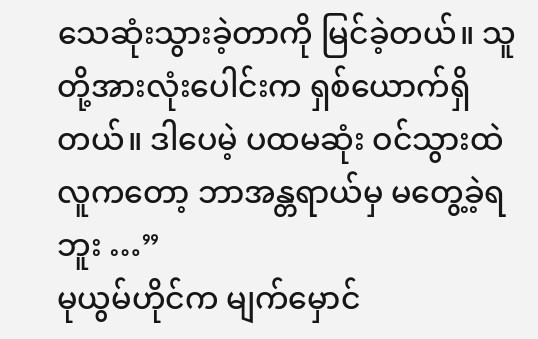သေဆုံးသွားခဲ့တာကို မြင်ခဲ့တယ်။ သူတို့အားလုံးပေါင်းက ရှစ်ယောက်ရှိတယ်။ ဒါပေမဲ့ ပထမဆုံး ဝင်သွားထဲလူကတော့ ဘာအန္တရာယ်မှ မတွေ့ခဲ့ရဘူး …”
မုယွမ်ဟိုင်က မျက်မှောင်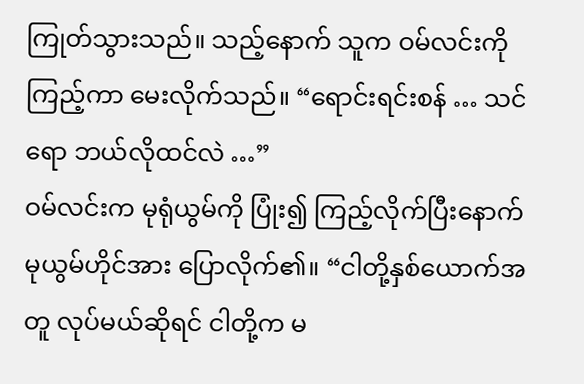ကြုတ်သွားသည်။ သည့်နောက် သူက ဝမ်လင်းကို ကြည့်ကာ မေးလိုက်သည်။ “ရောင်းရင်းစန် … သင်ရော ဘယ်လိုထင်လဲ …”
ဝမ်လင်းက မုရုံယွမ်ကို ပြုံး၍ ကြည့်လိုက်ပြီးနောက် မုယွမ်ဟိုင်အား ပြောလိုက်၏။ “ငါတို့နှစ်ယောက်အတူ လုပ်မယ်ဆိုရင် ငါတို့က မ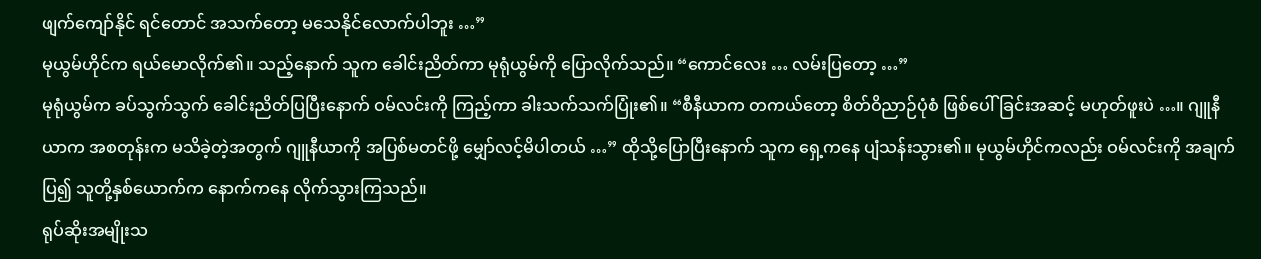ဖျက်ကျော်နိုင် ရင်တောင် အသက်တော့ မသေနိုင်လောက်ပါဘူး …”
မုယွမ်ဟိုင်က ရယ်မောလိုက်၏။ သည့်နောက် သူက ခေါင်းညိတ်ကာ မုရုံယွမ်ကို ပြောလိုက်သည်။ “ကောင်လေး … လမ်းပြတော့ …”
မုရုံယွမ်က ခပ်သွက်သွက် ခေါင်းညိတ်ပြပြီးနောက် ဝမ်လင်းကို ကြည့်ကာ ခါးသက်သက်ပြုံး၏။ “စီနီယာက တကယ်တော့ စိတ်ဝိညာဉ်ပုံစံ ဖြစ်ပေါ်ခြင်းအဆင့် မဟုတ်ဖူးပဲ …။ ဂျူနီယာက အစတုန်းက မသိခဲ့တဲ့အတွက် ဂျူနီယာကို အပြစ်မတင်ဖို့ မျှော်လင့်မိပါတယ် …” ထိုသို့ပြောပြီးနောက် သူက ရှေ့ကနေ ပျံသန်းသွား၏။ မုယွမ်ဟိုင်ကလည်း ဝမ်လင်းကို အချက်ပြ၍ သူတို့နှစ်ယောက်က နောက်ကနေ လိုက်သွားကြသည်။
ရုပ်ဆိုးအမျိုးသ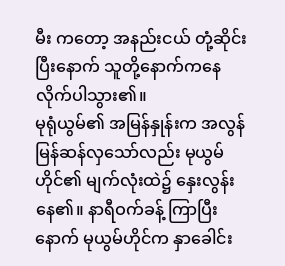မီး ကတော့ အနည်းငယ် တုံ့ဆိုင်းပြီးနောက် သူတို့နောက်ကနေ လိုက်ပါသွား၏။
မုရုံယွမ်၏ အမြန်နှုန်းက အလွန် မြန်ဆန်လှသော်လည်း မုယွမ်ဟိုင်၏ မျက်လုံးထဲ၌ နှေးလွန်းနေ၏။ နာရီဝက်ခန့် ကြာပြီးနောက် မုယွမ်ဟိုင်က နှာခေါင်း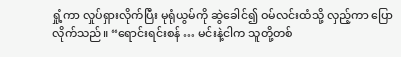ရှုံ့ကာ လှုပ်ရှားလိုက်ပြီး မုရုံယွမ်ကို ဆွဲခေါင်၍ ဝမ်လင်းထံသို့ လှည့်ကာ ပြောလိုက်သည်။ “ရောင်းရင်းစန် … မင်းနဲ့ငါက သူတို့တစ်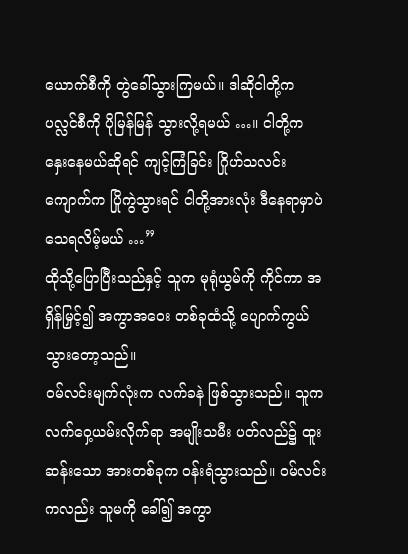ယောက်စီကို တွဲခေါ်သွားကြမယ်။ ဒါဆိုငါတို့က ပလ္လင်စီကို ပိုမြန်မြန် သွားလို့ရမယ် …။ ငါတို့က နှေးနေမယ်ဆိုရင် ကျင့်ကြံခြင်း ဂြိုဟ်သလင်းကျောက်က ပြိုကွဲသွားရင် ငါတို့အားလုံး ဒီနေရာမှာပဲ သေရလိမ့်မယ် …”
ထိုသို့ပြောပြီးသည်နှင့် သူက မုရုံယွမ်ကို ကိုင်ကာ အရှိန်မြှင့်၍ အကွာအဝေး တစ်ခုထံသို့ ပျောက်ကွယ် သွားတော့သည်။
ဝမ်လင်းမျက်လုံးက လက်ခနဲ ဖြစ်သွားသည်။ သူက လက်ဝှေ့ယမ်းလိုက်ရာ အမျိုးသမီး ပတ်လည်၌ ထူးဆန်းသော အားတစ်ခုက ဝန်းရံသွားသည်။ ဝမ်လင်းကလည်း သူမကို ခေါ်၍ အကွာ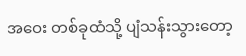အဝေး တစ်ခုထံသို့ ပျံသန်းသွားတော့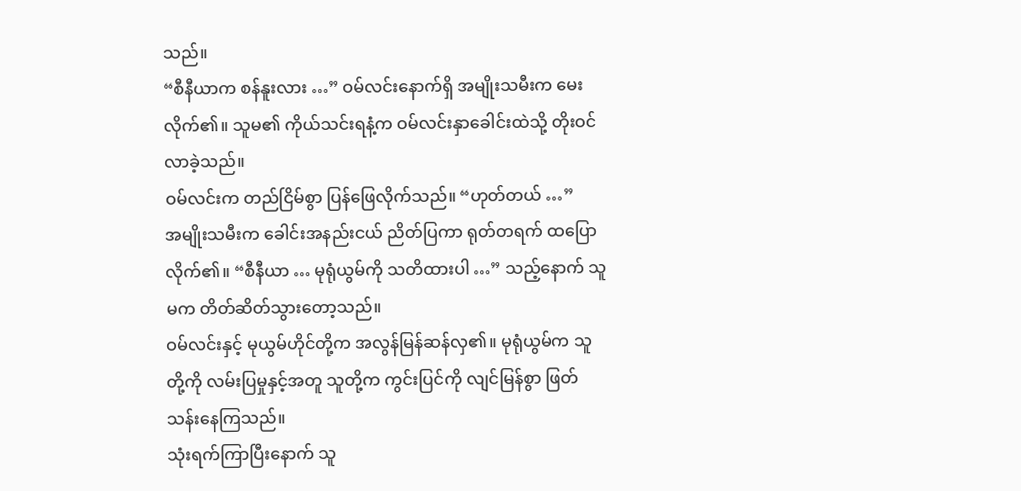သည်။
“စီနီယာက စန်နူးလား …” ဝမ်လင်းနောက်ရှိ အမျိုးသမီးက မေးလိုက်၏။ သူမ၏ ကိုယ်သင်းရနံ့က ဝမ်လင်းနှာခေါင်းထဲသို့ တိုးဝင်လာခဲ့သည်။
ဝမ်လင်းက တည်ငြိမ်စွာ ပြန်ဖြေလိုက်သည်။ “ဟုတ်တယ် …”
အမျိုးသမီးက ခေါင်းအနည်းငယ် ညိတ်ပြကာ ရုတ်တရက် ထပြောလိုက်၏။ “စီနီယာ … မုရုံယွမ်ကို သတိထားပါ …” သည့်နောက် သူမက တိတ်ဆိတ်သွားတော့သည်။
ဝမ်လင်းနှင့် မုယွမ်ဟိုင်တို့က အလွန်မြန်ဆန်လှ၏။ မုရုံယွမ်က သူတို့ကို လမ်းပြမှုနှင့်အတူ သူတို့က ကွင်းပြင်ကို လျင်မြန်စွာ ဖြတ်သန်းနေကြသည်။
သုံးရက်ကြာပြီးနောက် သူ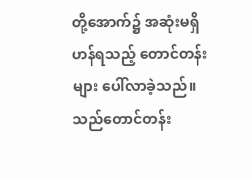တို့အောက်၌ အဆုံးမရှိဟန်ရသည့် တောင်တန်းများ ပေါ်လာခဲ့သည်။ သည်တောင်တန်း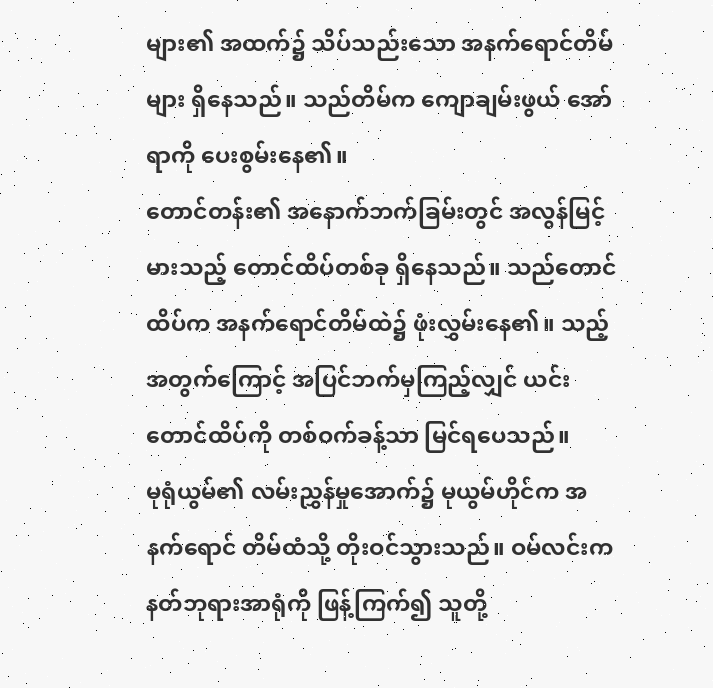များ၏ အထက်၌ သိပ်သည်းသော အနက်ရောင်တိမ်များ ရှိနေသည်။ သည်တိမ်က ကျောချမ်းဖွယ် အော်ရာကို ပေးစွမ်းနေ၏။
တောင်တန်း၏ အနောက်ဘက်ခြမ်းတွင် အလွန်မြင့်မားသည့် တောင်ထိပ်တစ်ခု ရှိနေသည်။ သည်တောင်ထိပ်က အနက်ရောင်တိမ်ထဲ၌ ဖုံးလွှမ်းနေ၏။ သည့်အတွက်ကြောင့် အပြင်ဘက်မှကြည့်လျှင် ယင်းတောင်ထိပ်ကို တစ်ဝက်ခန့်သာ မြင်ရပေသည်။
မုရုံယွမ်၏ လမ်းညွှန်မှုအောက်၌ မုယွမ်ဟိုင်က အနက်ရောင် တိမ်ထံသို့ တိုးဝင်သွားသည်။ ဝမ်လင်းက နတ်ဘုရားအာရုံကို ဖြန့်ကြက်၍ သူတို့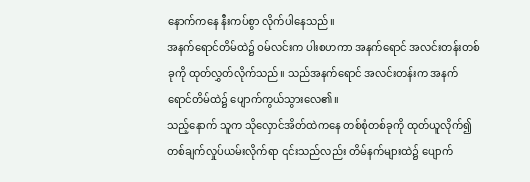နောက်ကနေ နီးကပ်စွာ လိုက်ပါနေသည်။
အနက်ရောင်တိမ်ထဲ၌ ဝမ်လင်းက ပါးစဟကာ အနက်ရောင် အလင်းတန်းတစ်ခုကို ထုတ်လွှတ်လိုက်သည်။ သည်အနက်ရောင် အလင်းတန်းက အနက်ရောင်တိမ်ထဲ၌ ပျောက်ကွယ်သွားလေ၏။
သည့်နောက် သူက သိုလှောင်အိတ်ထဲကနေ တစ်စုံတစ်ခုကို ထုတ်ယူလိုက်၍ တစ်ချက်လှုပ်ယမ်းလိုက်ရာ ၎င်းသည်လည်း တိမ်နက်များထဲ၌ ပျောက်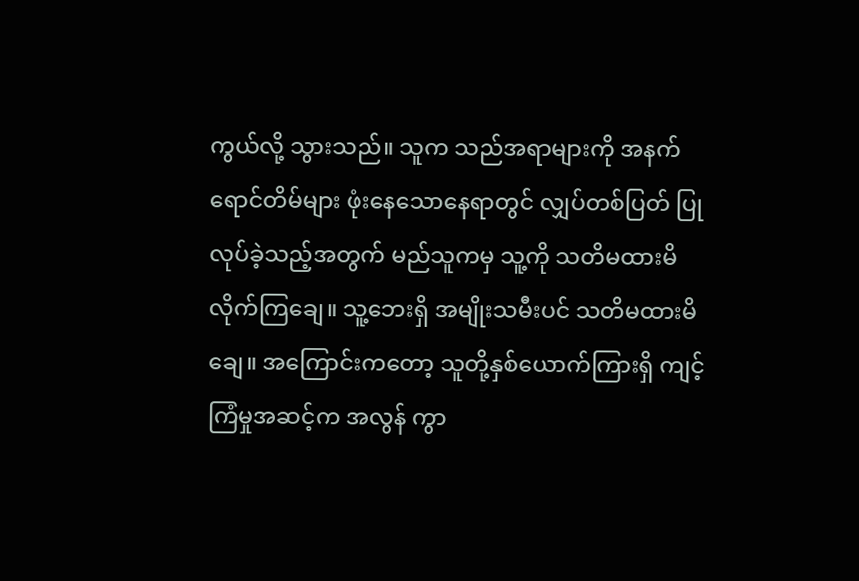ကွယ်လို့ သွားသည်။ သူက သည်အရာများကို အနက်ရောင်တိမ်များ ဖုံးနေသောနေရာတွင် လျှပ်တစ်ပြတ် ပြုလုပ်ခဲ့သည့်အတွက် မည်သူကမှ သူ့ကို သတိမထားမိ လိုက်ကြချေ။ သူ့ဘေးရှိ အမျိုးသမီးပင် သတိမထားမိချေ။ အကြောင်းကတော့ သူတို့နှစ်ယောက်ကြားရှိ ကျင့်ကြံမှုအဆင့်က အလွန် ကွာ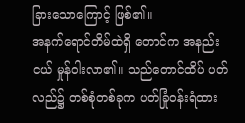ခြားသောကြောင့် ဖြစ်၏။
အနက်ရောင်တိမ်ထဲရှိ တောင်က အနည်းငယ် မှုန်ဝါးလာ၏။ သည်တောင်ထိပ် ပတ်လည်၌ တစ်စုံတစ်ခုက ပတ်ခြုံဝန်းရံထား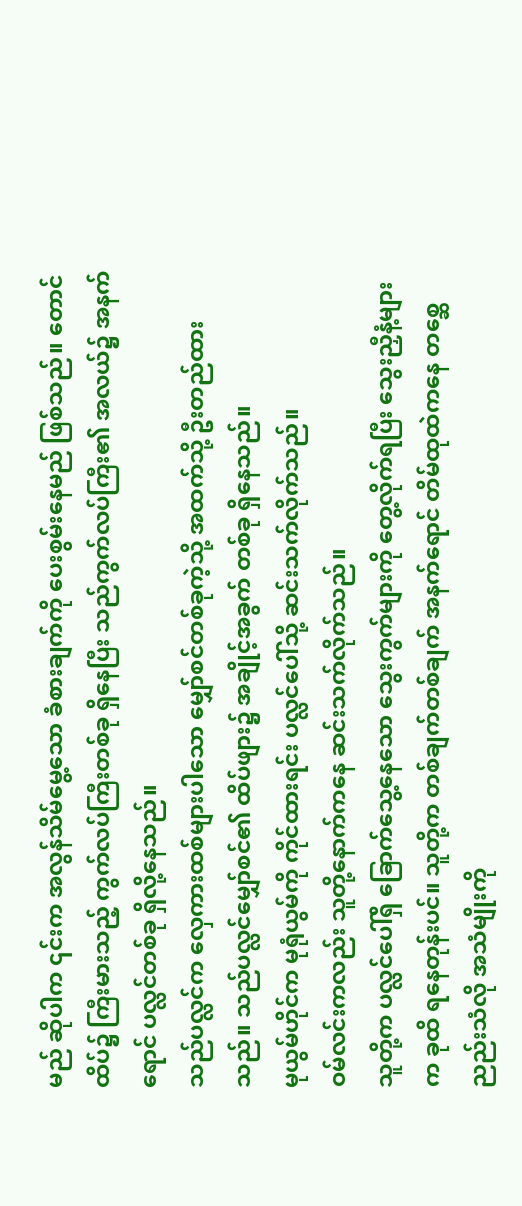မည် ဆိုပါက ၎င်းက အလွန်သိမ်မွေ့သော ခံစားချက်ကို ပေးစွမ်းနေမည် ဖြစ်သည်။ တောင်ထိပ်၌ ကြီးမားသည့် ကွက်လပ်ကြီးတစ်ခု ရှိနေပြီး သည်ကွက်လပ်ကြီး၏ အလယ်၌ အနက်ရောင် ပလ္လင်တစ်ခု ရှိလို့နေသည်။
သည်ပလ္လင်က လှေကားထစ်များပါသော မျှော်စင်တစ်ခုကဲ့သို့ အထက်သို့ ဦးတည်ထားသည်။ သည်ပလ္လင်မျှော်စင်၏ ထိပ်ဖျား၌ အချိုင့်အခွက် တစ်ခု ရှိနေသည်။
မုယွမ်ဟိုင်က မုရုံယွမ်ကို ကိုင်ထားရင်း ပလ္လင်ပေါ်သို့ ဆင်းသက်လိုက်သည်။
ဝမ်လင်းကလည်း သူတို့နောက်ကနေ ဆင်းသက်လိုက်သည်။
သူတို့က ပလ္လင်ပေါ်ရှိ ခြောက်သွေ့နေသော သွေးကွက်များကို တွေ့လိုက်ရပြီး သွေးညှီနံ့များက ခုထိ ရနေတုန်းပင်။ သူတို့က တစ်ချက်တစ်ချက် အနက်ရောင် တိမ်ထုထဲကနေ တစ္ဆေညည်းသံလို အသံမျိုးကို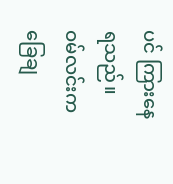ပင် ကြားနေရသည်။
ဝမ်လင်းက ခြေချ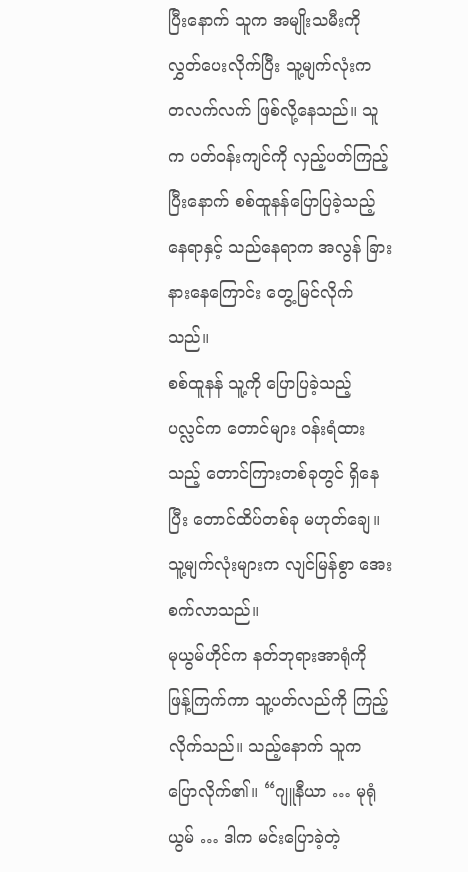ပြီးနောက် သူက အမျိုးသမီးကို လွှတ်ပေးလိုက်ပြီး သူ့မျက်လုံးက တလက်လက် ဖြစ်လို့နေသည်။ သူက ပတ်ဝန်းကျင်ကို လှည့်ပတ်ကြည့်ပြီးနောက် စစ်ထူနန်ပြောပြခဲ့သည့် နေရာနှင့် သည်နေရာက အလွန် ခြားနားနေကြောင်း တွေ့မြင်လိုက်သည်။
စစ်ထူနန် သူ့ကို ပြောပြခဲ့သည့် ပလ္လင်က တောင်များ ဝန်းရံထားသည့် တောင်ကြားတစ်ခုတွင် ရှိနေပြီး တောင်ထိပ်တစ်ခု မဟုတ်ချေ။ သူ့မျက်လုံးများက လျင်မြန်စွာ အေးစက်လာသည်။
မုယွမ်ဟိုင်က နတ်ဘုရားအာရုံကို ဖြန့်ကြက်ကာ သူ့ပတ်လည်ကို ကြည့်လိုက်သည်။ သည့်နောက် သူက ပြောလိုက်၏။ “ဂျူနီယာ … မုရုံယွမ် … ဒါက မင်းပြောခဲ့တဲ့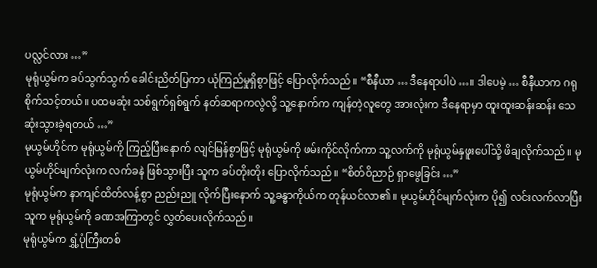ပလ္လင်လား …”
မုရုံယွမ်က ခပ်သွက်သွက် ခေါင်းညိတ်ပြကာ ယုံကြည်မှုရှိစွာဖြင့် ပြောလိုက်သည်။ “စီနီယာ … ဒီနေရာပါပဲ …။ ဒါပေမဲ့ … စီနီယာက ဂရုစိုက်သင့်တယ်။ ပထမဆုံး သစ်ရွက်ရှစ်ရွက် နတ်ဆရာကလွဲလို့ သူ့နောက်က ကျန်တဲ့လူတွေ အားလုံးက ဒီနေရာမှာ ထူးထူးဆန်းဆန်း သေဆုံးသွားခဲ့ရတယ် …”
မုယွမ်ဟိုင်က မုရုံယွမ်ကို ကြည့်ပြီးနောက် လျင်မြန်စွာဖြင့် မုရုံယွမ်ကို ဖမ်းကိုင်လိုက်ကာ သူ့လက်ကို မုရုံယွမ်နှဖူးပေါ်သို့ ဖိချလိုက်သည်။ မုယွမ်ဟိုင်မျက်လုံးက လက်ခနဲ ဖြစ်သွားပြီး သူက ခပ်တိုးတိုး ပြောလိုက်သည်။ “စိတ်ဝိညာဉ် ရှာဖွေခြင်း …”
မုရုံယွမ်က နာကျင်ထိတ်လန့်စွာ ညည်းညူ လိုက်ပြီးနောက် သူ့ခန္ဓာကိုယ်က တုန်ယင်လာ၏။ မုယွမ်ဟိုင်မျက်လုံးက ပို၍ လင်းလက်လာပြီး သူက မုရုံယွမ်ကို ခဏအကြာတွင် လွှတ်ပေးလိုက်သည်။
မုရုံယွမ်က ရွှံ့ပုံကြီးတစ်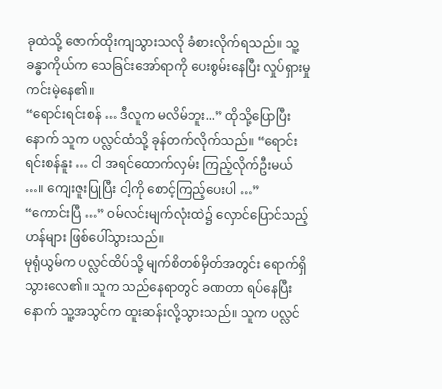ခုထဲသို့ ဇောက်ထိုးကျသွားသလို ခံစားလိုက်ရသည်။ သူ့ခန္ဓာကိုယ်က သေခြင်းအော်ရာကို ပေးစွမ်းနေပြီး လှုပ်ရှားမှု ကင်းမဲ့နေ၏။
“ရောင်းရင်းစန် … ဒီလူက မလိမ်ဘူး...” ထိုသို့ပြောပြီးနောက် သူက ပလ္လင်ထံသို့ ခုန်တက်လိုက်သည်။ “ရောင်းရင်းစန်နူး … ငါ အရင်ထောက်လှမ်း ကြည့်လိုက်ဦးမယ် …။ ကျေးဇူးပြုပြီး ငါ့ကို စောင့်ကြည့်ပေးပါ …”
“ကောင်းပြီ …” ဝမ်လင်းမျက်လုံးထဲ၌ လှောင်ပြောင်သည့်ဟန်များ ဖြစ်ပေါ်သွားသည်။
မုရုံယွမ်က ပလ္လင်ထိပ်သို့ မျက်စိတစ်မှိတ်အတွင်း ရောက်ရှိသွားလေ၏။ သူက သည်နေရာတွင် ခဏတာ ရပ်နေပြီးနောက် သူ့အသွင်က ထူးဆန်းလို့သွားသည်။ သူက ပလ္လင်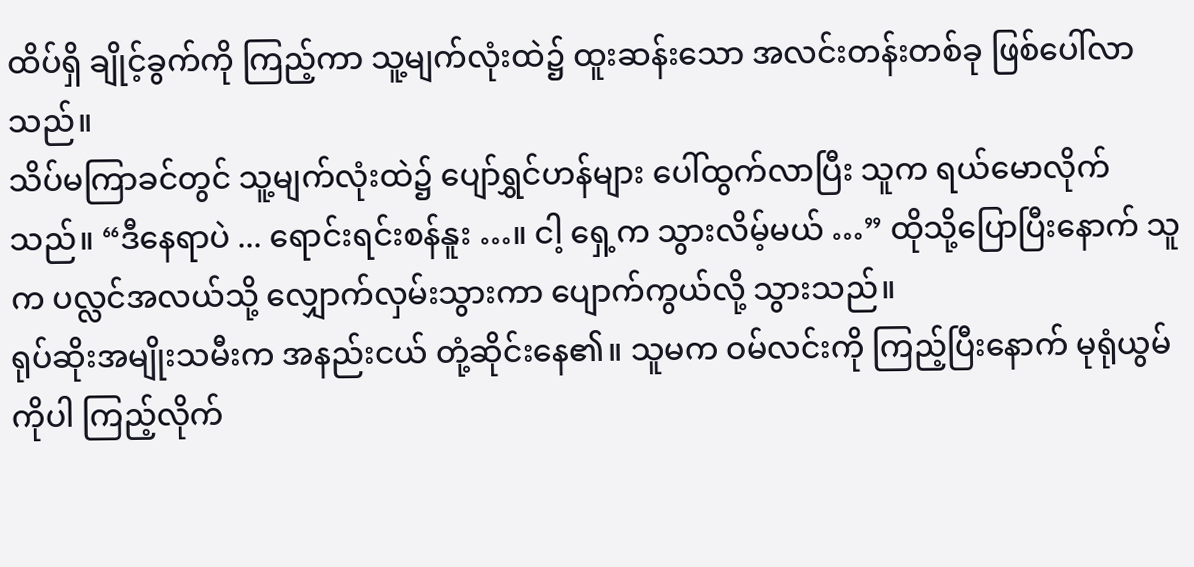ထိပ်ရှိ ချိုင့်ခွက်ကို ကြည့်ကာ သူ့မျက်လုံးထဲ၌ ထူးဆန်းသော အလင်းတန်းတစ်ခု ဖြစ်ပေါ်လာသည်။
သိပ်မကြာခင်တွင် သူ့မျက်လုံးထဲ၌ ပျော်ရွှင်ဟန်များ ပေါ်ထွက်လာပြီး သူက ရယ်မောလိုက်သည်။ “ဒီနေရာပဲ ... ရောင်းရင်းစန်နူး …။ ငါ့ ရှေ့က သွားလိမ့်မယ် …” ထိုသို့ပြောပြီးနောက် သူက ပလ္လင်အလယ်သို့ လျှောက်လှမ်းသွားကာ ပျောက်ကွယ်လို့ သွားသည်။
ရုပ်ဆိုးအမျိုးသမီးက အနည်းငယ် တုံ့ဆိုင်းနေ၏။ သူမက ဝမ်လင်းကို ကြည့်ပြီးနောက် မုရုံယွမ်ကိုပါ ကြည့်လိုက်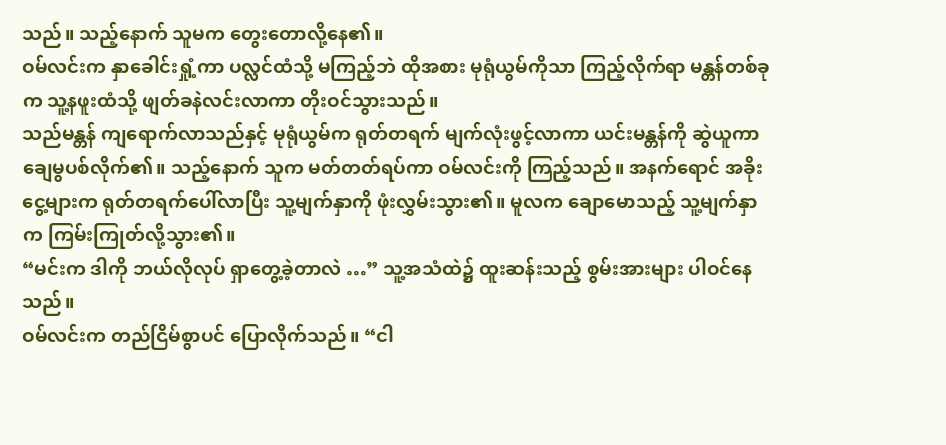သည်။ သည့်နောက် သူမက တွေးတောလို့နေ၏။
ဝမ်လင်းက နှာခေါင်းရှုံ့ကာ ပလ္လင်ထံသို့ မကြည့်ဘဲ ထိုအစား မုရုံယွမ်ကိုသာ ကြည့်လိုက်ရာ မန္တန်တစ်ခုက သူ့နဖူးထံသို့ ဖျတ်ခနဲလင်းလာကာ တိုးဝင်သွားသည်။
သည်မန္တန် ကျရောက်လာသည်နှင့် မုရုံယွမ်က ရုတ်တရက် မျက်လုံးဖွင့်လာကာ ယင်းမန္တန်ကို ဆွဲယူကာ ချေမွပစ်လိုက်၏။ သည့်နောက် သူက မတ်တတ်ရပ်ကာ ဝမ်လင်းကို ကြည့်သည်။ အနက်ရောင် အခိုးငွေ့များက ရုတ်တရက်ပေါ်လာပြီး သူ့မျက်နှာကို ဖုံးလွှမ်းသွား၏။ မူလက ချောမောသည့် သူ့မျက်နှာက ကြမ်းကြုတ်လို့သွား၏။
“မင်းက ဒါကို ဘယ်လိုလုပ် ရှာတွေ့ခဲ့တာလဲ …” သူ့အသံထဲ၌ ထူးဆန်းသည့် စွမ်းအားများ ပါဝင်နေသည်။
ဝမ်လင်းက တည်ငြိမ်စွာပင် ပြောလိုက်သည်။ “ငါ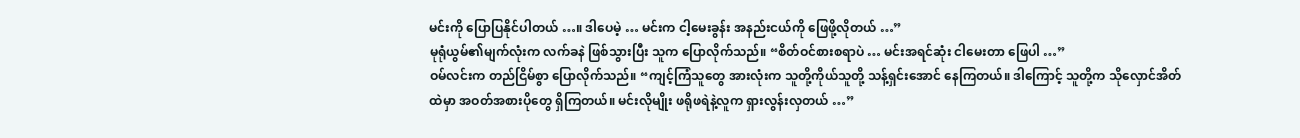မင်းကို ပြောပြနိုင်ပါတယ် …။ ဒါပေမဲ့ … မင်းက ငါ့မေးခွန်း အနည်းငယ်ကို ဖြေဖို့လိုတယ် …”
မုရုံယွမ်၏မျက်လုံးက လက်ခနဲ ဖြစ်သွားပြီး သူက ပြောလိုက်သည်။ “စိတ်ဝင်စားစရာပဲ … မင်းအရင်ဆုံး ငါမေးတာ ဖြေပါ …”
ဝမ်လင်းက တည်ငြိမ်စွာ ပြောလိုက်သည်။ “ကျင့်ကြံသူတွေ အားလုံးက သူတို့ကိုယ်သူတို့ သန့်ရှင်းအောင် နေကြတယ်။ ဒါကြောင့် သူတို့က သိုလှောင်အိတ်ထဲမှာ အဝတ်အစားပိုတွေ ရှိကြတယ်။ မင်းလိုမျိုး ဖရိုဖရဲနဲ့လူက ရှားလွန်းလှတယ် …”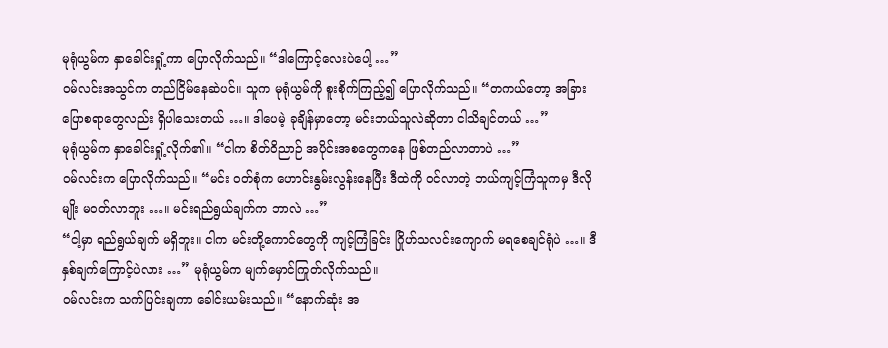မုရုံယွမ်က နှာခေါင်းရှုံ့ကာ ပြောလိုက်သည်။ “ဒါကြောင့်လေးပဲပေါ့ …”
ဝမ်လင်းအသွင်က တည်ငြိမ်နေဆဲပင်။ သူက မုရုံယွမ်ကို စူးစိုက်ကြည့်၍ ပြောလိုက်သည်။ “တကယ်တော့ အခြားပြောစရာတွေလည်း ရှိပါသေးတယ် …။ ဒါပေမဲ့ ခုချိန်မှာတော့ မင်းဘယ်သူလဲဆိုတာ ငါသိချင်တယ် …”
မုရုံယွမ်က နှာခေါင်းရှုံ့လိုက်၏။ “ငါက စိတ်ဝိညာဉ် အပိုင်းအစတွေကနေ ဖြစ်တည်လာတာပဲ …”
ဝမ်လင်းက ပြောလိုက်သည်။ “မင်း ဝတ်စုံက ဟောင်းနွမ်းလွန်းနေပြီး ဒီထဲကို ဝင်လာတဲ့ ဘယ်ကျင့်ကြံသူကမှ ဒီလိုမျိုး မဝတ်လာဘူး …။ မင်းရည်ရွယ်ချက်က ဘာလဲ …”
“ငါ့မှာ ရည်ရွယ်ချက် မရှိဘူး။ ငါက မင်းတို့ကောင်တွေကို ကျင့်ကြံခြင်း ဂြိုဟ်သလင်းကျောက် မရစေချင်ရုံပဲ …။ ဒီနှစ်ချက်ကြောင့်ပဲလား …” မုရုံယွမ်က မျက်မှောင်ကြုတ်လိုက်သည်။
ဝမ်လင်းက သက်ပြင်းချကာ ခေါင်းယမ်းသည်။ “နောက်ဆုံး အ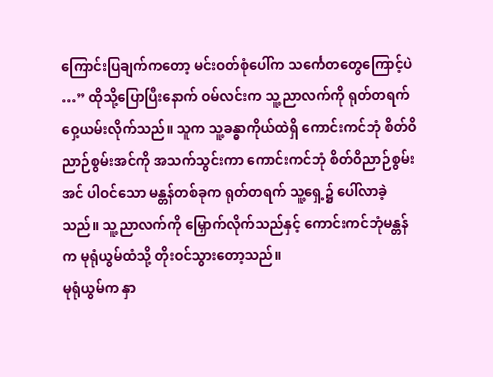ကြောင်းပြချက်ကတော့ မင်းဝတ်စုံပေါ်က သင်္ကေတတွေကြောင့်ပဲ …” ထိုသို့ပြောပြီးနောက် ဝမ်လင်းက သူ့ညာလက်ကို ရုတ်တရက် ဝှေ့ယမ်းလိုက်သည်။ သူက သူ့ခန္ဓာကိုယ်ထဲရှိ ကောင်းကင်ဘုံ စိတ်ဝိညာဉ်စွမ်းအင်ကို အသက်သွင်းကာ ကောင်းကင်ဘုံ စိတ်ဝိညာဉ်စွမ်းအင် ပါဝင်သော မန္တန်တစ်ခုက ရုတ်တရက် သူ့ရှေ့၌ ပေါ်လာခဲ့သည်။ သူ့ညာလက်ကို မြှောက်လိုက်သည်နှင့် ကောင်းကင်ဘုံမန္တန်က မုရုံယွမ်ထံသို့ တိုးဝင်သွားတော့သည်။
မုရုံယွမ်က နှာ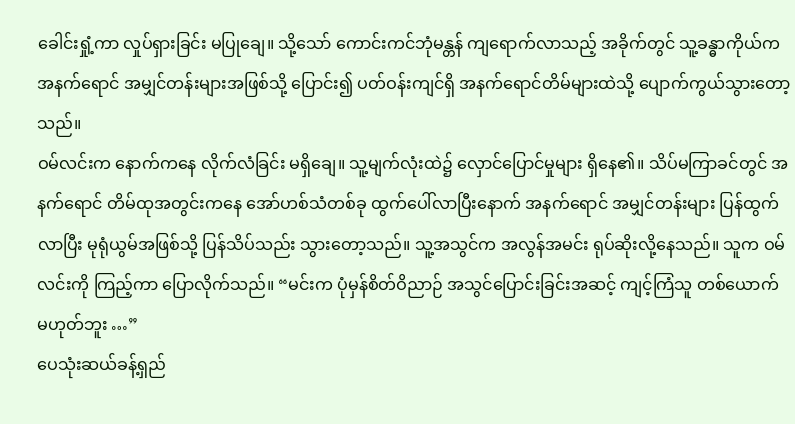ခေါင်းရှုံ့ကာ လှုပ်ရှားခြင်း မပြုချေ။ သို့သော် ကောင်းကင်ဘုံမန္တန် ကျရောက်လာသည့် အခိုက်တွင် သူ့ခန္ဓာကိုယ်က အနက်ရောင် အမျှင်တန်းများအဖြစ်သို့ ပြောင်း၍ ပတ်ဝန်းကျင်ရှိ အနက်ရောင်တိမ်များထဲသို့ ပျောက်ကွယ်သွားတော့သည်။
ဝမ်လင်းက နောက်ကနေ လိုက်လံခြင်း မရှိချေ။ သူ့မျက်လုံးထဲ၌ လှောင်ပြောင်မှုများ ရှိနေ၏။ သိပ်မကြာခင်တွင် အနက်ရောင် တိမ်ထုအတွင်းကနေ အော်ဟစ်သံတစ်ခု ထွက်ပေါ်လာပြီးနောက် အနက်ရောင် အမျှင်တန်းများ ပြန်ထွက်လာပြီး မုရုံယွမ်အဖြစ်သို့ ပြန်သိပ်သည်း သွားတော့သည်။ သူ့အသွင်က အလွန်အမင်း ရုပ်ဆိုးလို့နေသည်။ သူက ဝမ်လင်းကို ကြည့်ကာ ပြောလိုက်သည်။ “မင်းက ပုံမှန်စိတ်ဝိညာဉ် အသွင်ပြောင်းခြင်းအဆင့် ကျင့်ကြံသူ တစ်ယောက် မဟုတ်ဘူး …”
ပေသုံးဆယ်ခန့်ရှည်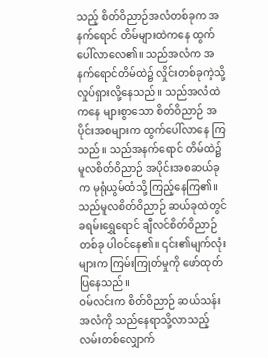သည့် စိတ်ဝိညာဉ်အလံတစ်ခုက အနက်ရောင် တိမ်များထဲကနေ ထွက်ပေါ်လာလေ၏။ သည်အလံက အနက်ရောင်တိမ်ထဲ၌ လှိုင်းတစ်ခုကဲ့သို့ လှုပ်ရှားလို့နေသည်။ သည်အလံထဲကနေ များစွာသော စိတ်ဝိညာဉ် အပိုင်းအစများက ထွက်ပေါ်လာနေ ကြသည်။ သည်အနက်ရောင် တိမ်ထဲ၌ မူလစိတ်ဝိညာဉ် အပိုင်းအစဆယ်ခုက မုရုံယွမ်ထံသို့ ကြည့်နေကြ၏။
သည်မူလစိတ်ဝိညာဉ် ဆယ်ခုထဲတွင် ခရမ်းရွှေရောင် ချီလင်စိတ်ဝိညာဉ်တစ်ခု ပါဝင်နေ၏။ ၎င်း၏မျက်လုံးများက ကြမ်းကြုတ်မှုကို ဖော်ထုတ်ပြနေသည်။
ဝမ်လင်းက စိတ်ဝိညာဉ် ဆယ်သန်းအလံကို သည်နေရာသို့လာသည့် လမ်းတစ်လျှောက်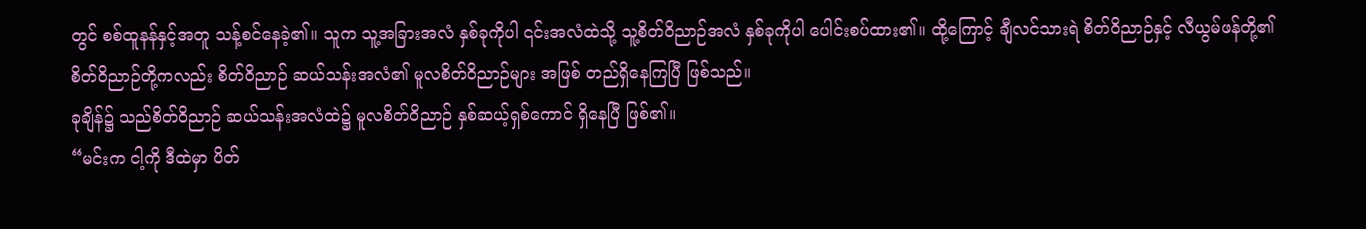တွင် စစ်ထူနန်နှင့်အတူ သန့်စင်နေခဲ့၏။ သူက သူ့အခြားအလံ နှစ်ခုကိုပါ ၎င်းအလံထဲသို့ သူ့စိတ်ဝိညာဉ်အလံ နှစ်ခုကိုပါ ပေါင်းစပ်ထား၏။ ထို့ကြောင့် ချီလင်သားရဲ စိတ်ဝိညာဉ်နှင့် လီယွမ်ဖန်တို့၏ စိတ်ဝိညာဉ်တို့ကလည်း စိတ်ဝိညာဉ် ဆယ်သန်းအလံ၏ မူလစိတ်ဝိညာဉ်များ အဖြစ် တည်ရှိနေကြပြီ ဖြစ်သည်။
ခုချိန်၌ သည်စိတ်ဝိညာဉ် ဆယ်သန်းအလံထဲ၌ မူလစိတ်ဝိညာဉ် နှစ်ဆယ့်ရှစ်ကောင် ရှိနေပြီ ဖြစ်၏။
“မင်းက ငါ့ကို ဒီထဲမှာ ပိတ်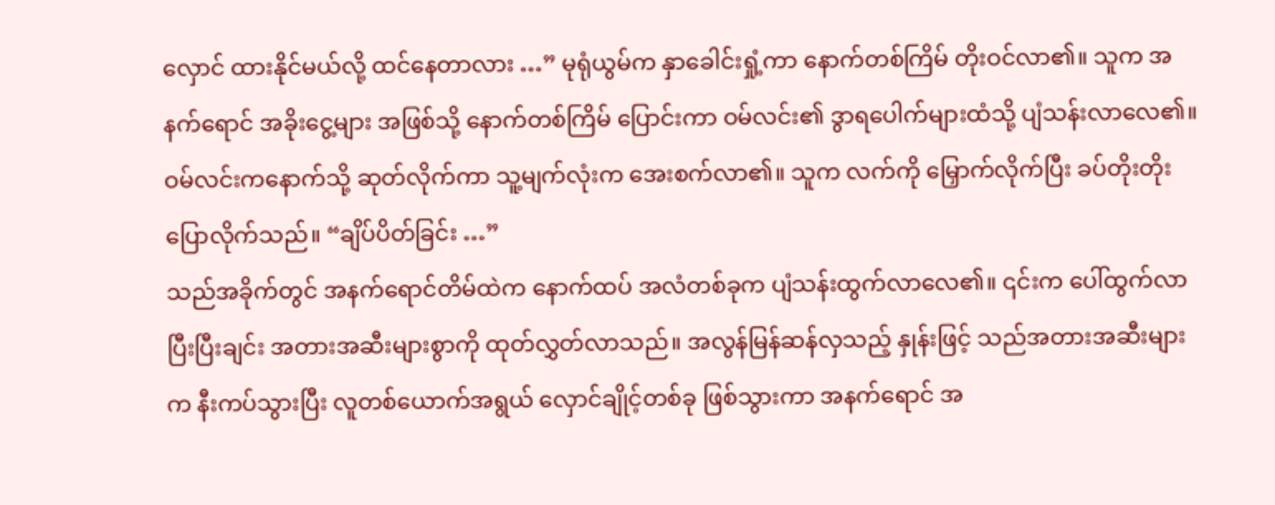လှောင် ထားနိုင်မယ်လို့ ထင်နေတာလား …” မုရုံယွမ်က နှာခေါင်းရှုံ့ကာ နောက်တစ်ကြိမ် တိုးဝင်လာ၏။ သူက အနက်ရောင် အခိုးငွေ့များ အဖြစ်သို့ နောက်တစ်ကြိမ် ပြောင်းကာ ဝမ်လင်း၏ ဒွာရပေါက်များထံသို့ ပျံသန်းလာလေ၏။
ဝမ်လင်းကနောက်သို့ ဆုတ်လိုက်ကာ သူ့မျက်လုံးက အေးစက်လာ၏။ သူက လက်ကို မြှောက်လိုက်ပြီး ခပ်တိုးတိုး ပြောလိုက်သည်။ “ချိပ်ပိတ်ခြင်း …”
သည်အခိုက်တွင် အနက်ရောင်တိမ်ထဲက နောက်ထပ် အလံတစ်ခုက ပျံသန်းထွက်လာလေ၏။ ၎င်းက ပေါ်ထွက်လာပြီးပြီးချင်း အတားအဆီးများစွာကို ထုတ်လွှတ်လာသည်။ အလွန်မြန်ဆန်လှသည့် နှုန်းဖြင့် သည်အတားအဆီးများက နီးကပ်သွားပြီး လူတစ်ယောက်အရွယ် လှောင်ချိုင့်တစ်ခု ဖြစ်သွားကာ အနက်ရောင် အ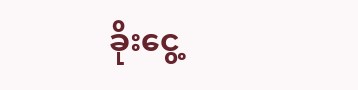ခိုးငွေ့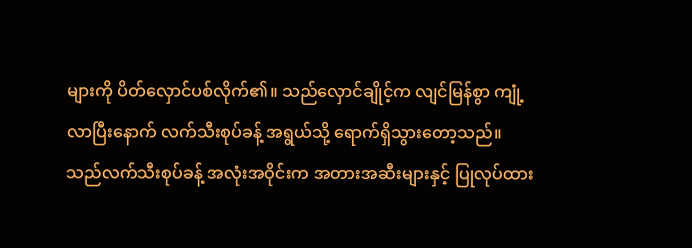များကို ပိတ်လှောင်ပစ်လိုက်၏။ သည်လှောင်ချိုင့်က လျင်မြန်စွာ ကျုံ့လာပြီးနောက် လက်သီးစုပ်ခန့် အရွယ်သို့ ရောက်ရှိသွားတော့သည်။
သည်လက်သီးစုပ်ခန့် အလုံးအဝိုင်းက အတားအဆီးများနှင့် ပြုလုပ်ထား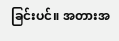ခြင်းပင်။ အတားအ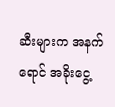ဆီးများက အနက်ရောင် အခိုးငွေ့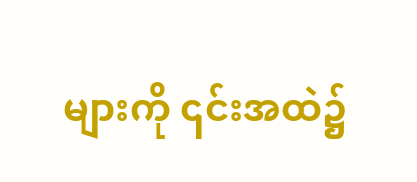များကို ၎င်းအထဲ၌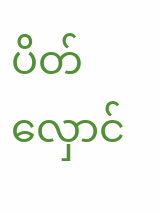ပိတ်လှောင်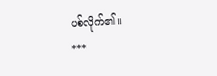ပစ်လိုက်၏။
***